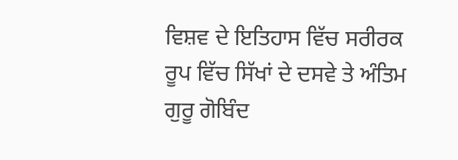ਵਿਸ਼ਵ ਦੇ ਇਤਿਹਾਸ ਵਿੱਚ ਸਰੀਰਕ ਰੂਪ ਵਿੱਚ ਸਿੱਖਾਂ ਦੇ ਦਸਵੇ ਤੇ ਅੰਤਿਮ ਗੁਰੂ ਗੋਬਿੰਦ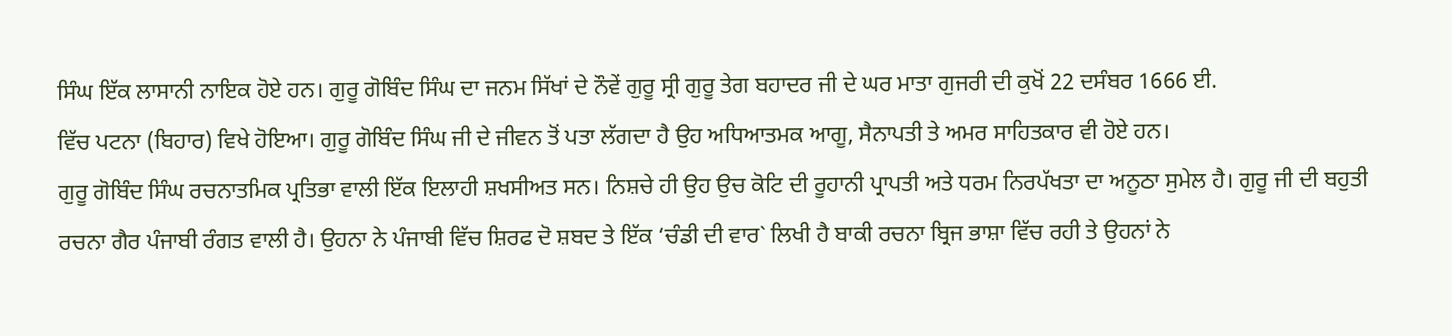ਸਿੰਘ ਇੱਕ ਲਾਸਾਨੀ ਨਾਇਕ ਹੋਏ ਹਨ। ਗੁਰੂ ਗੋਬਿੰਦ ਸਿੰਘ ਦਾ ਜਨਮ ਸਿੱਖਾਂ ਦੇ ਨੌਵੇਂ ਗੁਰੂ ਸ੍ਰੀ ਗੁਰੂ ਤੇਗ ਬਹਾਦਰ ਜੀ ਦੇ ਘਰ ਮਾਤਾ ਗੁਜਰੀ ਦੀ ਕੁਖੋਂ 22 ਦਸੰਬਰ 1666 ਈ.
ਵਿੱਚ ਪਟਨਾ (ਬਿਹਾਰ) ਵਿਖੇ ਹੋਇਆ। ਗੁਰੂ ਗੋਬਿੰਦ ਸਿੰਘ ਜੀ ਦੇ ਜੀਵਨ ਤੋਂ ਪਤਾ ਲੱਗਦਾ ਹੈ ਉਹ ਅਧਿਆਤਮਕ ਆਗੂ, ਸੈਨਾਪਤੀ ਤੇ ਅਮਰ ਸਾਹਿਤਕਾਰ ਵੀ ਹੋਏ ਹਨ।
ਗੁਰੂ ਗੋਬਿੰਦ ਸਿੰਘ ਰਚਨਾਤਮਿਕ ਪ੍ਰਤਿਭਾ ਵਾਲੀ ਇੱਕ ਇਲਾਹੀ ਸ਼ਖਸੀਅਤ ਸਨ। ਨਿਸ਼ਚੇ ਹੀ ਉਹ ਉਚ ਕੋਟਿ ਦੀ ਰੂਹਾਨੀ ਪ੍ਰਾਪਤੀ ਅਤੇ ਧਰਮ ਨਿਰਪੱਖਤਾ ਦਾ ਅਨੂਠਾ ਸੁਮੇਲ ਹੈ। ਗੁਰੂ ਜੀ ਦੀ ਬਹੁਤੀ ਰਚਨਾ ਗੈਰ ਪੰਜਾਬੀ ਰੰਗਤ ਵਾਲੀ ਹੈ। ਉਹਨਾ ਨੇ ਪੰਜਾਬੀ ਵਿੱਚ ਸ਼ਿਰਫ ਦੋ ਸ਼ਬਦ ਤੇ ਇੱਕ ‘ਚੰਡੀ ਦੀ ਵਾਰ` ਲਿਖੀ ਹੈ ਬਾਕੀ ਰਚਨਾ ਬ੍ਰਿਜ ਭਾਸ਼ਾ ਵਿੱਚ ਰਹੀ ਤੇ ਉਹਨਾਂ ਨੇ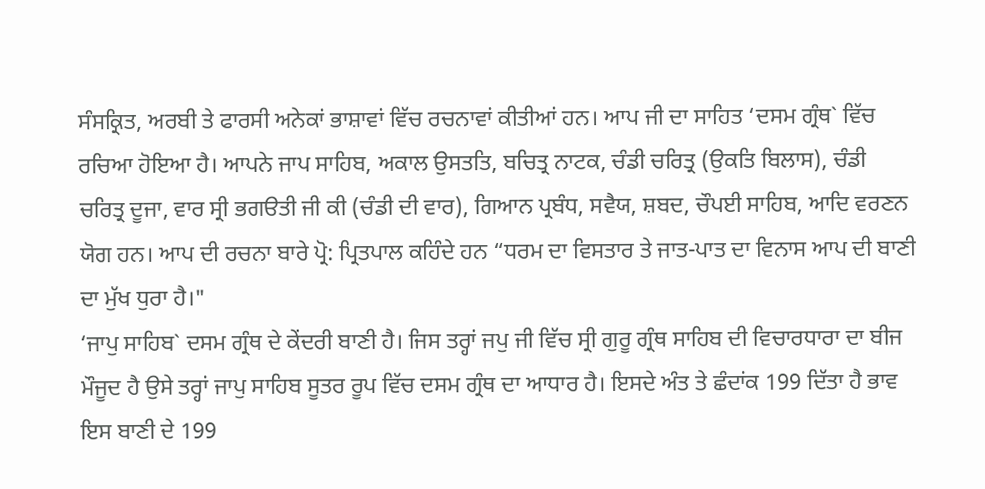ਸੰਸਕ੍ਰਿਤ, ਅਰਬੀ ਤੇ ਫਾਰਸੀ ਅਨੇਕਾਂ ਭਾਸ਼ਾਵਾਂ ਵਿੱਚ ਰਚਨਾਵਾਂ ਕੀਤੀਆਂ ਹਨ। ਆਪ ਜੀ ਦਾ ਸਾਹਿਤ ‘ਦਸਮ ਗ੍ਰੰਥ` ਵਿੱਚ ਰਚਿਆ ਹੋਇਆ ਹੈ। ਆਪਨੇ ਜਾਪ ਸਾਹਿਬ, ਅਕਾਲ ਉਸਤਤਿ, ਬਚਿਤ੍ਰ ਨਾਟਕ, ਚੰਡੀ ਚਰਿਤ੍ਰ (ਉਕਤਿ ਬਿਲਾਸ), ਚੰਡੀ ਚਰਿਤ੍ਰ ਦੂਜਾ, ਵਾਰ ਸ੍ਰੀ ਭਗੳਤੀ ਜੀ ਕੀ (ਚੰਡੀ ਦੀ ਵਾਰ), ਗਿਆਨ ਪ੍ਰਬੰਧ, ਸਵੈਯ, ਸ਼ਬਦ, ਚੌਪਈ ਸਾਹਿਬ, ਆਦਿ ਵਰਣਨ ਯੋਗ ਹਨ। ਆਪ ਦੀ ਰਚਨਾ ਬਾਰੇ ਪ੍ਰੋ: ਪ੍ਰਿਤਪਾਲ ਕਹਿੰਦੇ ਹਨ “ਧਰਮ ਦਾ ਵਿਸਤਾਰ ਤੇ ਜਾਤ-ਪਾਤ ਦਾ ਵਿਨਾਸ ਆਪ ਦੀ ਬਾਣੀ ਦਾ ਮੁੱਖ ਧੁਰਾ ਹੈ।"
‘ਜਾਪੁ ਸਾਹਿਬ` ਦਸਮ ਗ੍ਰੰਥ ਦੇ ਕੇਂਦਰੀ ਬਾਣੀ ਹੈ। ਜਿਸ ਤਰ੍ਹਾਂ ਜਪੁ ਜੀ ਵਿੱਚ ਸ੍ਰੀ ਗੁਰੂ ਗ੍ਰੰਥ ਸਾਹਿਬ ਦੀ ਵਿਚਾਰਧਾਰਾ ਦਾ ਬੀਜ ਮੌਜੂਦ ਹੈ ਉਸੇ ਤਰ੍ਹਾਂ ਜਾਪੁ ਸਾਹਿਬ ਸੂਤਰ ਰੂਪ ਵਿੱਚ ਦਸਮ ਗ੍ਰੰਥ ਦਾ ਆਧਾਰ ਹੈ। ਇਸਦੇ ਅੰਤ ਤੇ ਛੰਦਾਂਕ 199 ਦਿੱਤਾ ਹੈ ਭਾਵ ਇਸ ਬਾਣੀ ਦੇ 199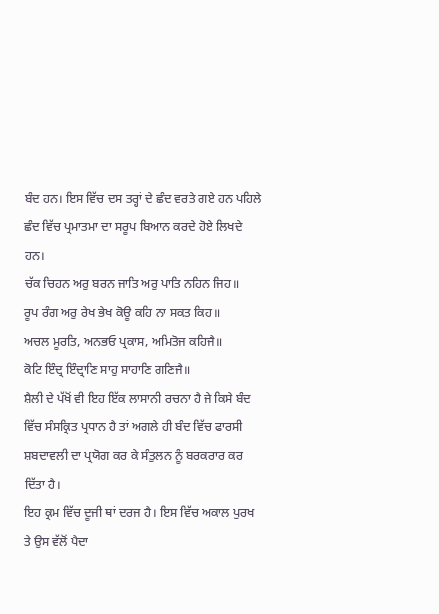ਬੰਦ ਹਨ। ਇਸ ਵਿੱਚ ਦਸ ਤਰ੍ਹਾਂ ਦੇ ਛੰਦ ਵਰਤੇ ਗਏ ਹਨ ਪਹਿਲੇ ਛੰਦ ਵਿੱਚ ਪ੍ਰਮਾਤਮਾ ਦਾ ਸਰੂਪ ਬਿਆਨ ਕਰਦੇ ਹੋਏ ਲਿਖਦੇ ਹਨ।
ਚੱਕ ਚਿਹਨ ਅਰੁ ਬਰਨ ਜਾਤਿ ਅਰੁ ਪਾਤਿ ਨਹਿਨ ਜਿਹ॥
ਰੂਪ ਰੰਗ ਅਰੁ ਰੇਖ ਭੇਖ ਕੋਊ ਕਹਿ ਨਾ ਸਕਤ ਕਿਹ॥
ਅਚਲ ਮੂਰਤਿ, ਅਨਭਓ ਪ੍ਰਕਾਸ, ਅਮਿਤੋਜ ਕਹਿਜੈ॥
ਕੋਟਿ ਇੰਦ੍ਰ ਇੰਦ੍ਰਾਣਿ ਸਾਹੁ ਸਾਹਾਣਿ ਗਣਿਜੈ॥
ਸ਼ੈਲੀ ਦੇ ਪੱਖੋਂ ਵੀ ਇਹ ਇੱਕ ਲਾਸਾਨੀ ਰਚਨਾ ਹੈ ਜੇ ਕਿਸੇ ਬੰਦ ਵਿੱਚ ਸੰਸਕ੍ਰਿਤ ਪ੍ਰਧਾਨ ਹੈ ਤਾਂ ਅਗਲੇ ਹੀ ਬੰਦ ਵਿੱਚ ਫਾਰਸੀ ਸ਼ਬਦਾਵਲੀ ਦਾ ਪ੍ਰਯੋਗ ਕਰ ਕੇ ਸੰਤੁਲਨ ਨੂੰ ਬਰਕਰਾਰ ਕਰ ਦਿੱਤਾ ਹੈ।
ਇਹ ਕ੍ਰਮ ਵਿੱਚ ਦੂਜੀ ਥਾਂ ਦਰਜ ਹੈ। ਇਸ ਵਿੱਚ ਅਕਾਲ ਪੁਰਖ ਤੇ ਉਸ ਵੱਲੋਂ ਪੈਦਾ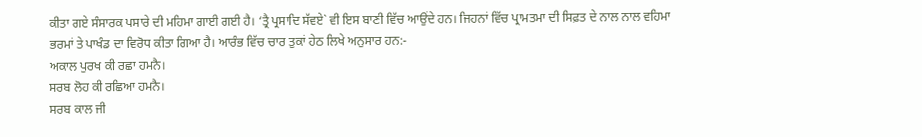ਕੀਤਾ ਗਏ ਸੰਸਾਰਕ ਪਸਾਰੇ ਦੀ ਮਹਿਮਾ ਗਾਈ ਗਈ ਹੈ। ‘ਤ੍ਰੈ ਪ੍ਰਸਾਦਿ ਸੱਵਏ` ਵੀ ਇਸ ਬਾਣੀ ਵਿੱਚ ਆਉਂਦੇ ਹਨ। ਜਿਹਨਾਂ ਵਿੱਚ ਪ੍ਰਾਮਤਮਾ ਦੀ ਸਿਫ਼ਤ ਦੇ ਨਾਲ ਨਾਲ ਵਹਿਮਾ ਭਰਮਾਂ ਤੇ ਪਾਖੰਡ ਦਾ ਵਿਰੋਧ ਕੀਤਾ ਗਿਆ ਹੈ। ਆਰੰਭ ਵਿੱਚ ਚਾਰ ਤੁਕਾਂ ਹੇਠ ਲਿਖੇ ਅਨੁਸਾਰ ਹਨ:-
ਅਕਾਲ ਪੁਰਖ ਕੀ ਰਛਾ ਹਮਨੈ।
ਸਰਬ ਲੋਹ ਕੀ ਰਛਿਆ ਹਮਨੈ।
ਸਰਬ ਕਾਲ ਜੀ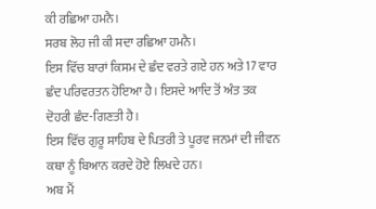ਕੀ ਰਛਿਆ ਹਮਨੈ।
ਸਰਬ ਲੋਹ ਜੀ ਕੀ ਸਦਾ ਰਛਿਆ ਹਮਨੈ।
ਇਸ ਵਿੱਚ ਬਾਰਾਂ ਕਿਸਮ ਦੇ ਛੰਦ ਵਰਤੇ ਗਏ ਹਨ ਅਤੇ 17 ਵਾਰ ਛੰਦ ਪਰਿਵਰਤਨ ਹੋਇਆ ਹੈ। ਇਸਦੇ ਆਦਿ ਤੋਂ ਅੰਤ ਤਕ ਦੋਹਰੀ ਛੰਦ-ਗਿਣਤੀ ਹੈ।
ਇਸ ਵਿੱਚ ਗੁਰੂ ਸਾਹਿਬ ਦੇ ਪਿਤਰੀ ਤੇ ਪੂਰਵ ਜਨਮਾਂ ਦੀ ਜੀਵਨ ਕਥਾ ਨੂੰ ਬਿਆਨ ਕਰਦੇ ਹੋਏ ਲਿਖਦੇ ਹਨ।
ਅਬ ਮੈਂ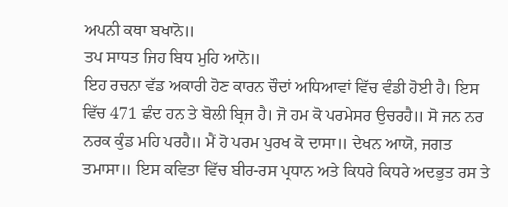ਅਪਨੀ ਕਥਾ ਬਖਾਨੋ॥
ਤਪ ਸਾਧਤ ਜਿਹ ਬਿਧ ਮੁਹਿ ਆਨੋ॥
ਇਹ ਰਚਨਾ ਵੱਡ ਅਕਾਰੀ ਹੋਣ ਕਾਰਨ ਚੌਦਾਂ ਅਧਿਆਵਾਂ ਵਿੱਚ ਵੰਡੀ ਹੋਈ ਹੈ। ਇਸ ਵਿੱਚ 471 ਛੰਦ ਹਨ ਤੇ ਬੋਲੀ ਬ੍ਰਿਜ ਹੈ। ਜੋ ਹਮ ਕੋ ਪਰਮੇਸਰ ਉਚਰਹੈ॥ ਸੋ ਜਨ ਨਰ ਨਰਕ ਕੁੰਡ ਮਹਿ ਪਰਹੈ॥ ਮੈਂ ਹੋ ਪਰਮ ਪੁਰਖ ਕੋ ਦਾਸਾ॥ ਦੇਖਨ ਆਯੋ, ਜਗਤ ਤਮਾਸਾ॥ ਇਸ ਕਵਿਤਾ ਵਿੱਚ ਬੀਰ-ਰਸ ਪ੍ਰਧਾਨ ਅਤੇ ਕਿਧਰੇ ਕਿਧਰੇ ਅਦਭੁਤ ਰਸ ਤੇ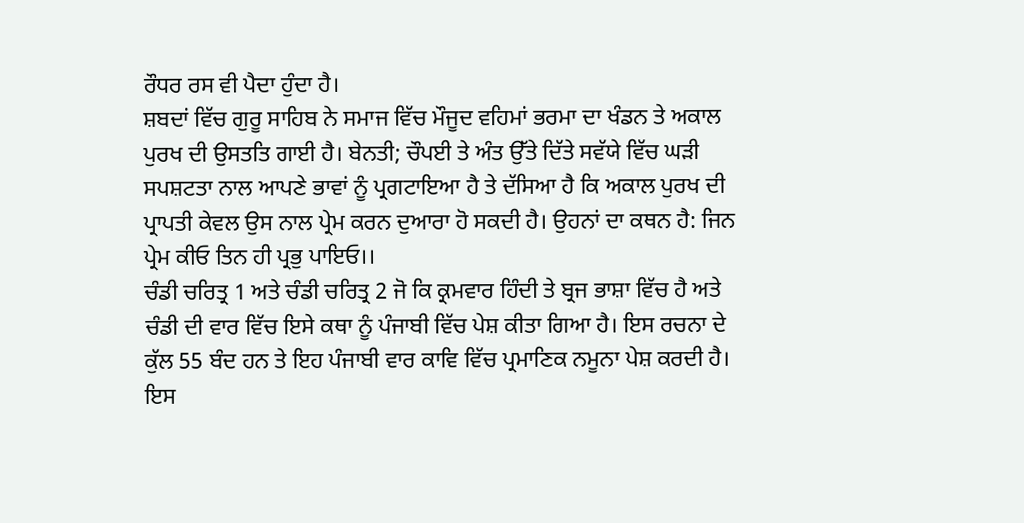ਰੌਧਰ ਰਸ ਵੀ ਪੈਦਾ ਹੁੰਦਾ ਹੈ।
ਸ਼ਬਦਾਂ ਵਿੱਚ ਗੁਰੂ ਸਾਹਿਬ ਨੇ ਸਮਾਜ ਵਿੱਚ ਮੌਜੂਦ ਵਹਿਮਾਂ ਭਰਮਾ ਦਾ ਖੰਡਨ ਤੇ ਅਕਾਲ ਪੁਰਖ ਦੀ ਉਸਤਤਿ ਗਾਈ ਹੈ। ਬੇਨਤੀ; ਚੌਪਈ ਤੇ ਅੰਤ ਉੱਤੇ ਦਿੱਤੇ ਸਵੱਯੇ ਵਿੱਚ ਘੜੀ ਸਪਸ਼ਟਤਾ ਨਾਲ ਆਪਣੇ ਭਾਵਾਂ ਨੂੰ ਪ੍ਰਗਟਾਇਆ ਹੈ ਤੇ ਦੱਸਿਆ ਹੈ ਕਿ ਅਕਾਲ ਪੁਰਖ ਦੀ ਪ੍ਰਾਪਤੀ ਕੇਵਲ ਉਸ ਨਾਲ ਪ੍ਰੇਮ ਕਰਨ ਦੁਆਰਾ ਹੋ ਸਕਦੀ ਹੈ। ਉਹਨਾਂ ਦਾ ਕਥਨ ਹੈ: ਜਿਨ ਪ੍ਰੇਮ ਕੀਓ ਤਿਨ ਹੀ ਪ੍ਰਭੁ ਪਾਇਓ।।
ਚੰਡੀ ਚਰਿਤ੍ਰ 1 ਅਤੇ ਚੰਡੀ ਚਰਿਤ੍ਰ 2 ਜੋ ਕਿ ਕ੍ਰਮਵਾਰ ਹਿੰਦੀ ਤੇ ਬ੍ਰਜ ਭਾਸ਼ਾ ਵਿੱਚ ਹੈ ਅਤੇ ਚੰਡੀ ਦੀ ਵਾਰ ਵਿੱਚ ਇਸੇ ਕਥਾ ਨੂੰ ਪੰਜਾਬੀ ਵਿੱਚ ਪੇਸ਼ ਕੀਤਾ ਗਿਆ ਹੈ। ਇਸ ਰਚਨਾ ਦੇ ਕੁੱਲ 55 ਬੰਦ ਹਨ ਤੇ ਇਹ ਪੰਜਾਬੀ ਵਾਰ ਕਾਵਿ ਵਿੱਚ ਪ੍ਰਮਾਣਿਕ ਨਮੂਨਾ ਪੇਸ਼ ਕਰਦੀ ਹੈ। ਇਸ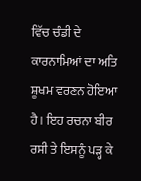ਵਿੱਚ ਚੰਡੀ ਦੇ ਕਾਰਨਾਮਿਆਂ ਦਾ ਅਤਿ ਸ਼ੂਖਮ ਵਰਣਨ ਹੋਇਆ ਹੈ। ਇਹ ਰਚਨਾ ਬੀਰ ਰਸੀ ਤੇ ਇਸਨੂੰ ਪੜ੍ਹ ਕੇ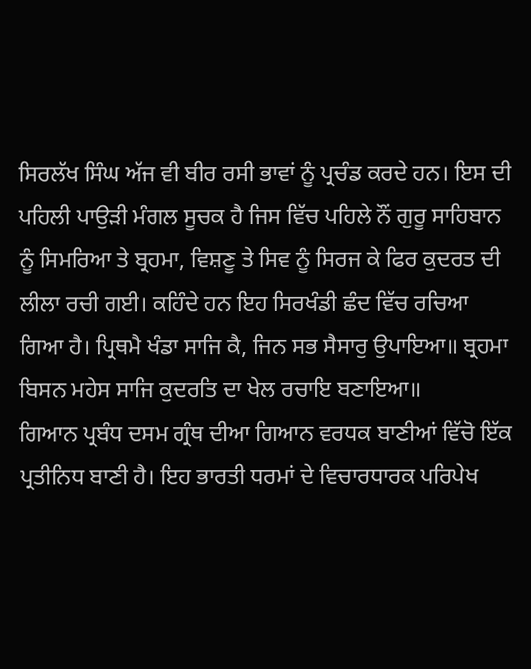ਸਿਰਲੱਖ ਸਿੰਘ ਅੱਜ ਵੀ ਬੀਰ ਰਸੀ ਭਾਵਾਂ ਨੂੰ ਪ੍ਰਚੰਡ ਕਰਦੇ ਹਨ। ਇਸ ਦੀ ਪਹਿਲੀ ਪਾਉੜੀ ਮੰਗਲ ਸੂਚਕ ਹੈ ਜਿਸ ਵਿੱਚ ਪਹਿਲੇ ਨੌਂ ਗੁਰੂ ਸਾਹਿਬਾਨ ਨੂੰ ਸਿਮਰਿਆ ਤੇ ਬ੍ਰਹਮਾ, ਵਿਸ਼ਣੂ ਤੇ ਸਿਵ ਨੂੰ ਸਿਰਜ ਕੇ ਫਿਰ ਕੁਦਰਤ ਦੀ ਲੀਲਾ ਰਚੀ ਗਈ। ਕਹਿੰਦੇ ਹਨ ਇਹ ਸਿਰਖੰਡੀ ਛੰਦ ਵਿੱਚ ਰਚਿਆ ਗਿਆ ਹੈ। ਪ੍ਰਿਥਮੈ ਖੰਡਾ ਸਾਜਿ ਕੈ, ਜਿਨ ਸਭ ਸੈਸਾਰੁ ਉਪਾਇਆ॥ ਬ੍ਰਹਮਾ ਬਿਸਨ ਮਹੇਸ ਸਾਜਿ ਕੁਦਰਤਿ ਦਾ ਖੇਲ ਰਚਾਇ ਬਣਾਇਆ॥
ਗਿਆਨ ਪ੍ਰਬੰਧ ਦਸਮ ਗ੍ਰੰਥ ਦੀਆ ਗਿਆਨ ਵਰਧਕ ਬਾਣੀਆਂ ਵਿੱਚੋ ਇੱਕ ਪ੍ਰਤੀਨਿਧ ਬਾਣੀ ਹੈ। ਇਹ ਭਾਰਤੀ ਧਰਮਾਂ ਦੇ ਵਿਚਾਰਧਾਰਕ ਪਰਿਪੇਖ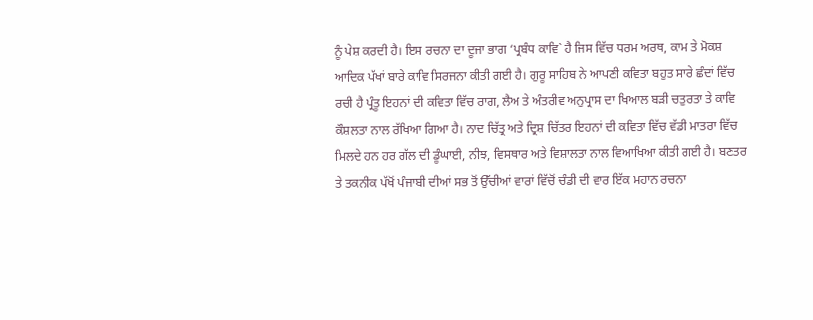ਨੂੰ ਪੇਸ਼ ਕਰਦੀ ਹੈ। ਇਸ ਰਚਨਾ ਦਾ ਦੂਜਾ ਭਾਗ ‘ਪ੍ਰਬੰਧ ਕਾਵਿ` ਹੈ ਜਿਸ ਵਿੱਚ ਧਰਮ ਅਰਥ, ਕਾਮ ਤੇ ਮੋਕਸ਼ ਆਦਿਕ ਪੱਖਾਂ ਬਾਰੇ ਕਾਵਿ ਸਿਰਜਨਾ ਕੀਤੀ ਗਈ ਹੈ। ਗੁਰੂ ਸਾਹਿਬ ਨੇ ਆਪਣੀ ਕਵਿਤਾ ਬਹੁਤ ਸਾਰੇ ਛੰਦਾਂ ਵਿੱਚ ਰਚੀ ਹੈ ਪ੍ਰੰਤੂ ਇਹਨਾਂ ਦੀ ਕਵਿਤਾ ਵਿੱਚ ਰਾਗ, ਲੈਅ ਤੇ ਅੰਤਰੀਵ ਅਨੁਪ੍ਰਾਸ ਦਾ ਖਿਆਲ ਬੜੀ ਚਤੁਰਤਾ ਤੇ ਕਾਵਿ ਕੌਸ਼ਲਤਾ ਨਾਲ ਰੱਖਿਆ ਗਿਆ ਹੈ। ਨਾਦ ਚਿੱਤ੍ਰ ਅਤੇ ਦ੍ਰਿਸ਼ ਚਿੱਤਰ ਇਹਨਾਂ ਦੀ ਕਵਿਤਾ ਵਿੱਚ ਵੱਡੀ ਮਾਤਰਾ ਵਿੱਚ ਮਿਲਦੇ ਹਨ ਹਰ ਗੱਲ ਦੀ ਡੂੰਘਾਈ, ਨੀਝ, ਵਿਸਥਾਰ ਅਤੇ ਵਿਸ਼ਾਲਤਾ ਨਾਲ ਵਿਆਖਿਆ ਕੀਤੀ ਗਈ ਹੈ। ਬਣਤਰ ਤੇ ਤਕਨੀਕ ਪੱਖੋਂ ਪੰਜਾਬੀ ਦੀਆਂ ਸਭ ਤੋਂ ਉੱਚੀਆਂ ਵਾਰਾਂ ਵਿੱਚੋਂ ਚੰਡੀ ਦੀ ਵਾਰ ਇੱਕ ਮਹਾਨ ਰਚਨਾ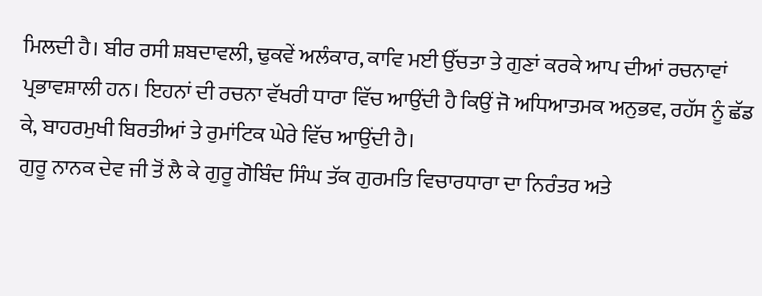ਮਿਲਦੀ ਹੈ। ਬੀਰ ਰਸੀ ਸ਼ਬਦਾਵਲੀ, ਢੁਕਵੇਂ ਅਲੰਕਾਰ, ਕਾਵਿ ਮਈ ਉੱਚਤਾ ਤੇ ਗੁਣਾਂ ਕਰਕੇ ਆਪ ਦੀਆਂ ਰਚਨਾਵਾਂ ਪ੍ਰਭਾਵਸ਼ਾਲੀ ਹਨ। ਇਹਨਾਂ ਦੀ ਰਚਨਾ ਵੱਖਰੀ ਧਾਰਾ ਵਿੱਚ ਆਉਂਦੀ ਹੈ ਕਿਉਂ ਜੋ ਅਧਿਆਤਮਕ ਅਨੁਭਵ, ਰਹੱਸ ਨੂੰ ਛੱਡ ਕੇ, ਬਾਹਰਮੁਖੀ ਬਿਰਤੀਆਂ ਤੇ ਰੁਮਾਂਟਿਕ ਘੇਰੇ ਵਿੱਚ ਆਉਂਦੀ ਹੈ।
ਗੁਰੂ ਨਾਨਕ ਦੇਵ ਜੀ ਤੋਂ ਲੈ ਕੇ ਗੁਰੂ ਗੋਬਿੰਦ ਸਿੰਘ ਤੱਕ ਗੁਰਮਤਿ ਵਿਚਾਰਧਾਰਾ ਦਾ ਨਿਰੰਤਰ ਅਤੇ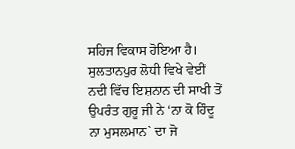ਸਹਿਜ ਵਿਕਾਸ ਹੋਇਆ ਹੈ। ਸੁਲਤਾਨਪੁਰ ਲੋਧੀ ਵਿਖੇ ਵੇਈਂ ਨਦੀ ਵਿੱਚ ਇਸ਼ਨਾਨ ਦੀ ਸਾਖੀ ਤੋਂ ਉਪਰੰਤ ਗੁਰੂ ਜੀ ਨੇ ‘ਨਾ ਕੋ ਹਿੰਦੂ ਨਾ ਮੁਸਲਮਾਨ` ਦਾ ਜੋ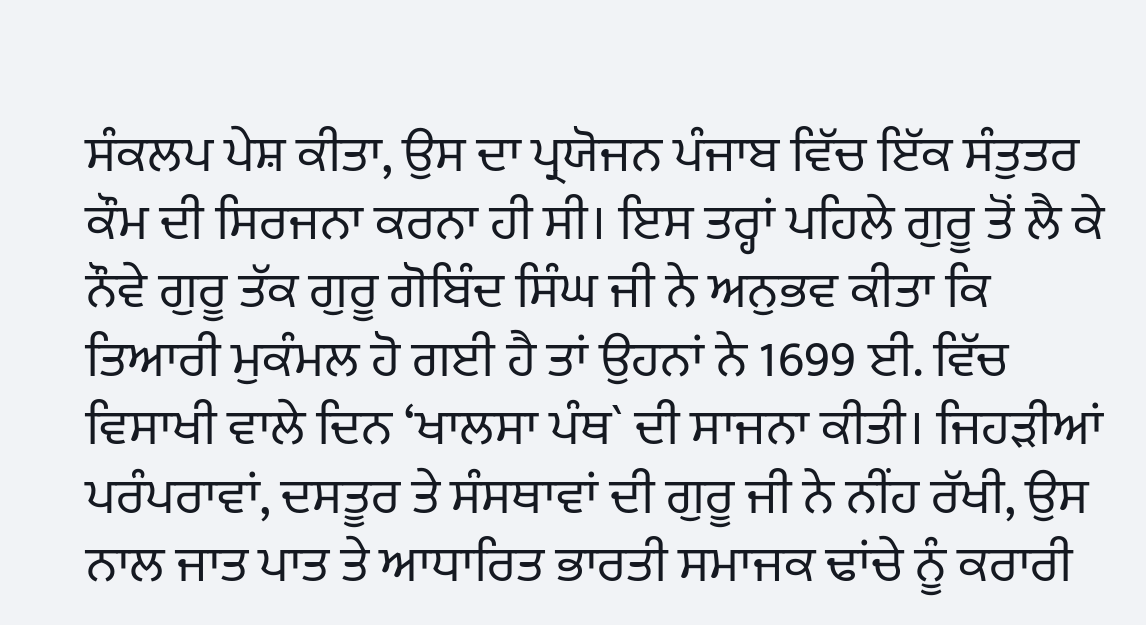ਸੰਕਲਪ ਪੇਸ਼ ਕੀਤਾ, ਉਸ ਦਾ ਪ੍ਰਯੋਜਨ ਪੰਜਾਬ ਵਿੱਚ ਇੱਕ ਸੰਤੁਤਰ ਕੌਮ ਦੀ ਸਿਰਜਨਾ ਕਰਨਾ ਹੀ ਸੀ। ਇਸ ਤਰ੍ਹਾਂ ਪਹਿਲੇ ਗੁਰੂ ਤੋਂ ਲੈ ਕੇ ਨੌਵੇ ਗੁਰੂ ਤੱਕ ਗੁਰੂ ਗੋਬਿੰਦ ਸਿੰਘ ਜੀ ਨੇ ਅਨੁਭਵ ਕੀਤਾ ਕਿ ਤਿਆਰੀ ਮੁਕੰਮਲ ਹੋ ਗਈ ਹੈ ਤਾਂ ਉਹਨਾਂ ਨੇ 1699 ਈ. ਵਿੱਚ ਵਿਸਾਖੀ ਵਾਲੇ ਦਿਨ ‘ਖਾਲਸਾ ਪੰਥ` ਦੀ ਸਾਜਨਾ ਕੀਤੀ। ਜਿਹੜੀਆਂ ਪਰੰਪਰਾਵਾਂ, ਦਸਤੂਰ ਤੇ ਸੰਸਥਾਵਾਂ ਦੀ ਗੁਰੂ ਜੀ ਨੇ ਨੀਂਹ ਰੱਖੀ, ਉਸ ਨਾਲ ਜਾਤ ਪਾਤ ਤੇ ਆਧਾਰਿਤ ਭਾਰਤੀ ਸਮਾਜਕ ਢਾਂਚੇ ਨੂੰ ਕਰਾਰੀ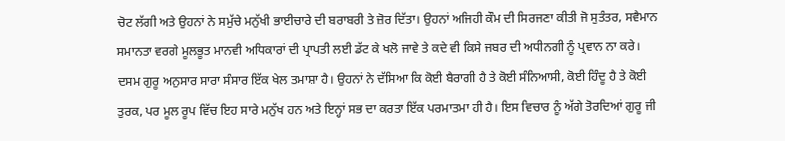ਚੋਟ ਲੱਗੀ ਅਤੇ ਉਹਨਾਂ ਨੇ ਸਮੁੱਚੇ ਮਨੁੱਖੀ ਭਾਈਚਾਰੇ ਦੀ ਬਰਾਬਰੀ ਤੇ ਜ਼ੋਰ ਦਿੱਤਾ। ਉਹਨਾਂ ਅਜਿਹੀ ਕੌਮ ਦੀ ਸਿਰਜਣਾ ਕੀਤੀ ਜੋ ਸੁਤੰਤਰ, ਸਵੈਮਾਨ ਸਮਾਨਤਾ ਵਰਗੇ ਮੂਲਭੂਤ ਮਾਨਵੀ ਅਧਿਕਾਰਾਂ ਦੀ ਪ੍ਰਾਪਤੀ ਲਈ ਡੱਟ ਕੇ ਖਲੋ ਜਾਵੇ ਤੇ ਕਦੇ ਵੀ ਕਿਸੇ ਜਬਰ ਦੀ ਅਧੀਨਗੀ ਨੂੰ ਪ੍ਰਵਾਨ ਨਾ ਕਰੇ। ਦਸਮ ਗੁਰੂ ਅਨੁਸਾਰ ਸਾਰਾ ਸੰਸਾਰ ਇੱਕ ਖੇਲ ਤਮਾਸ਼ਾ ਹੈ। ਉਹਨਾਂ ਨੇ ਦੱਸਿਆ ਕਿ ਕੋਈ ਬੈਰਾਗੀ ਹੈ ਤੇ ਕੋਈ ਸੰਨਿਆਸੀ, ਕੋਈ ਹਿੰਦੂ ਹੈ ਤੇ ਕੋਈ ਤੁਰਕ, ਪਰ ਮੂਲ ਰੂਪ ਵਿੱਚ ਇਹ ਸਾਰੇ ਮਨੁੱਖ ਹਨ ਅਤੇ ਇਨ੍ਹਾਂ ਸਭ ਦਾ ਕਰਤਾ ਇੱਕ ਪਰਮਾਤਮਾ ਹੀ ਹੈ। ਇਸ ਵਿਚਾਰ ਨੂੰ ਅੱਗੇ ਤੋਰਦਿਆਂ ਗੁਰੂ ਜੀ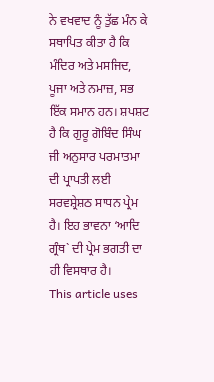ਨੇ ਵਖਵਾਦ ਨੂੰ ਤੁੱਛ ਮੰਨ ਕੇ ਸਥਾਪਿਤ ਕੀਤਾ ਹੈ ਕਿ ਮੰਦਿਰ ਅਤੇ ਮਸਜਿਦ, ਪੂਜਾ ਅਤੇ ਨਮਾਜ਼, ਸਭ ਇੱਕ ਸਮਾਨ ਹਨ। ਸ਼ਪਸ਼ਟ ਹੈ ਕਿ ਗੁਰੂ ਗੋਬਿੰਦ ਸਿੰਘ ਜੀ ਅਨੁਸਾਰ ਪਰਮਾਤਮਾ ਦੀ ਪ੍ਰਾਪਤੀ ਲਈ ਸਰਵਸ਼੍ਰੇਸ਼ਠ ਸਾਧਨ ਪ੍ਰੇਮ ਹੈ। ਇਹ ਭਾਵਨਾ ‘ਆਦਿ ਗ੍ਰੰਥ` ਦੀ ਪ੍ਰੇਮ ਭਗਤੀ ਦਾ ਹੀ ਵਿਸਥਾਰ ਹੈ।
This article uses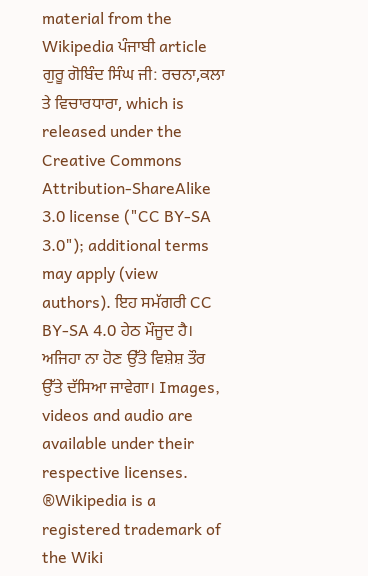material from the Wikipedia ਪੰਜਾਬੀ article ਗੁਰੂ ਗੋਬਿੰਦ ਸਿੰਘ ਜੀ: ਰਚਨਾ,ਕਲਾ ਤੇ ਵਿਚਾਰਧਾਰਾ, which is released under the Creative Commons Attribution-ShareAlike 3.0 license ("CC BY-SA 3.0"); additional terms may apply (view authors). ਇਹ ਸਮੱਗਰੀ CC BY-SA 4.0 ਹੇਠ ਮੌਜੂਦ ਹੈ। ਅਜਿਹਾ ਨਾ ਹੋਣ ਉੱਤੇ ਵਿਸ਼ੇਸ਼ ਤੌਰ ਉੱਤੇ ਦੱਸਿਆ ਜਾਵੇਗਾ। Images, videos and audio are available under their respective licenses.
®Wikipedia is a registered trademark of the Wiki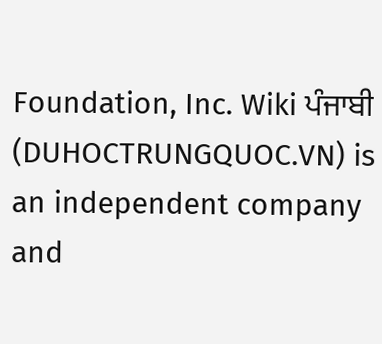Foundation, Inc. Wiki ਪੰਜਾਬੀ (DUHOCTRUNGQUOC.VN) is an independent company and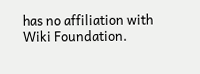has no affiliation with Wiki Foundation.